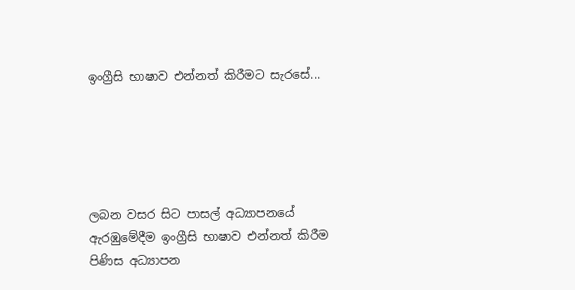ඉංග්‍රීසි භාෂාව එන්නත් කිරීමට සැරසේ...





ලබන වසර සිට පාසල් අධ්‍යාපනයේ ඇරඹුමේදීම ඉංග්‍රීසි භාෂාව එන්නත් කිරීම පිණිස අධ්‍යාපන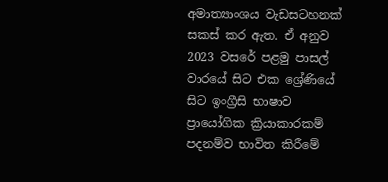අමාත්‍යාංශය වැඩසටහනක් සකස් කර ඇත. ඒ අනුව 2023 වසරේ පළමු පාසල් වාරයේ සිට එක ශ්‍රේණියේ සිට ඉංග්‍රීසි භාෂාව ප්‍රායෝගික ක්‍රියාකාරකම් පදනම්ව භාවිත කිරීමේ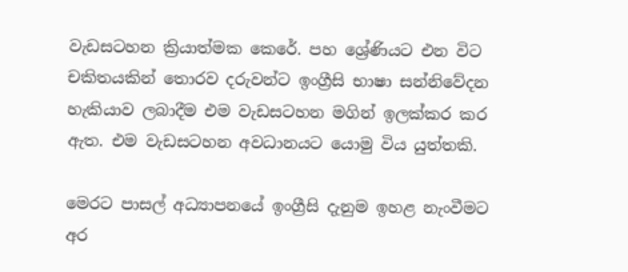වැඩසටහන ක්‍රියාත්මක කෙරේ. පහ ශ්‍රේණියට එන විට චකිතයකින් තොරව දරුවන්ට ඉංග්‍රීසි භාෂා සන්නිවේදන හැකියාව ලබාදීම එම වැඩසටහන මගින් ඉලක්කර කර ඇත. එම වැඩසටහන අවධානයට යොමු විය යුත්තකි.

මෙරට පාසල් අධ්‍යාපනයේ ඉංග්‍රීසි දැනුම ඉහළ නැංවීමට අර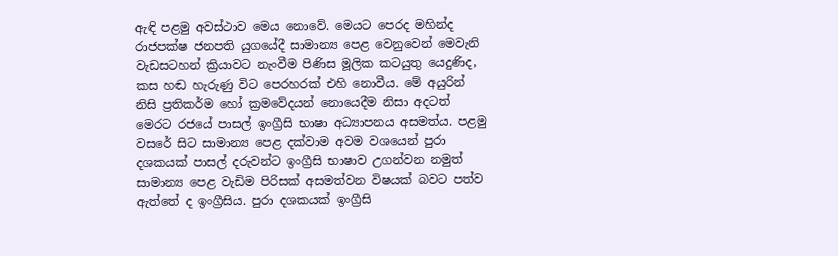ඇඳි පළමු අවස්ථාව මෙය නොවේ. මෙයට පෙරද මහින්ද රාජපක්ෂ ජනපති යුගයේදී සාමාන්‍ය පෙළ වෙනුවෙන් මෙවැනි වැඩසටහන් ක්‍රියාවට නැංවීම පිණිස මූලික කටයුතු යෙදුණිද, කස හඬ හැරුණු විට පෙරහරක් එහි නොවීය. මේ අයුරින් නිසි ප්‍රතිකර්ම හෝ ක්‍රමවේදයන් නොයෙදීම නිසා අදටත් මෙරට රජයේ පාසල් ඉංග්‍රීසි භාෂා අධ්‍යාපනය අසමත්ය. පළමු වසරේ සිට සාමාන්‍ය පෙළ දක්වාම අවම වශයෙන් පුරා දශකයක් පාසල් දරුවන්ට ඉංග්‍රීසි භාෂාව උගන්වන නමුත් සාමාන්‍ය පෙළ වැඩිම පිරිසක් අසමත්වන විෂයක් බවට පත්ව ඇත්තේ ද ඉංග්‍රීසිය. පුරා දශකයක් ඉංග්‍රීසි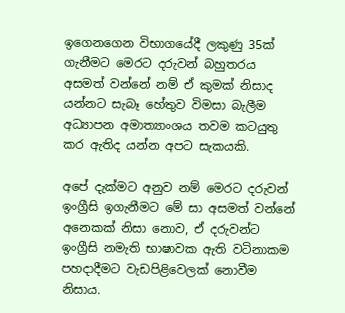ඉගෙනගෙන විභාගයේදී ලකුණු 35ක් ගැනීමට මෙරට දරුවන් බහුතරය අසමත් වන්නේ නම් ඒ කුමක් නිසාද යන්නට සැබෑ හේතුව විමසා බැලීම අධ්‍යාපන අමාත්‍යාංශය තවම කටයුතු කර ඇතිද යන්න අපට සැකයකි.

අපේ දැක්මට අනුව නම් මෙරට දරුවන් ඉංග්‍රීසි ඉගැනීමට මේ සා අසමත් වන්නේ අනෙකක් නිසා නොව, ඒ දරුවන්ට ඉංග්‍රීසි නමැති භාෂාවක ඇති වටිනාකම පහදාදීමට වැඩපිළිවෙලක් නොවීම නිසාය.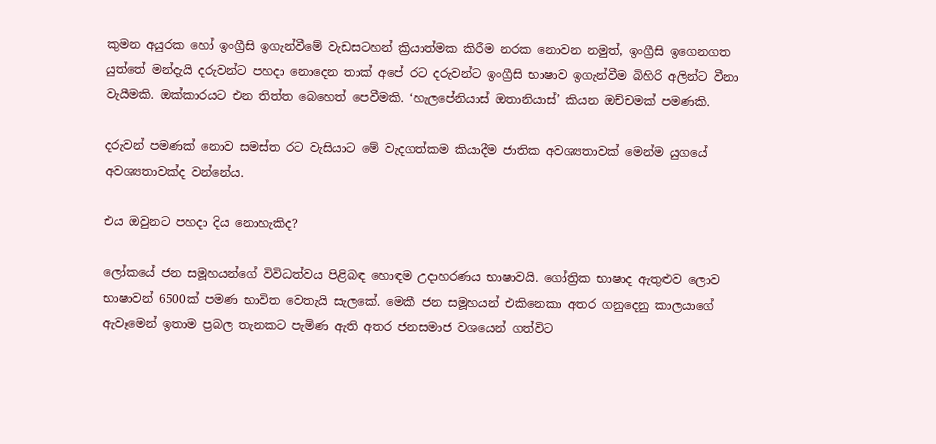කුමන අයුරක හෝ ඉංග්‍රීසි ඉගැන්වීමේ වැඩසටහන් ක්‍රියාත්මක කිරීම නරක නොවන නමුත්, ඉංග්‍රීසි ඉගෙනගත යුත්තේ මන්දැයි දරුවන්ට පහදා නොදෙන තාක් අපේ රට දරුවන්ට ඉංග්‍රීසි භාෂාව ඉගැන්වීම බිහිරි අලින්ට වීනා වැයීමකි. ඔක්කාරයට එන තිත්ත බෙහෙත් පෙවීමකි. ‘හැලපේනියාස් ඔතානියාස්’ කියන ඔච්චමක් පමණකි.

දරුවන් පමණක් නොව සමස්ත රට වැසියාට මේ වැදගත්කම කියාදීම ජාතික අවශ්‍යතාවක් මෙන්ම යුගයේ අවශ්‍යතාවක්ද වන්නේය.

එය ඔවුනට පහදා දිය නොහැකිද?

ලෝකයේ ජන සමූහයන්ගේ විවිධත්වය පිළිබඳ හොඳම උදාහරණය භාෂාවයි. ගෝත්‍රික භාෂාද ඇතුළුව ලොව භාෂාවන් 6500ක් පමණ භාවිත වෙතැයි සැලකේ. මෙකී ජන සමූහයන් එකිනෙකා අතර ගනුදෙනු කාලයාගේ ඇවෑමෙන් ඉතාම ප්‍රබල තැනකට පැමිණ ඇති අතර ජනසමාජ වශයෙන් ගත්විට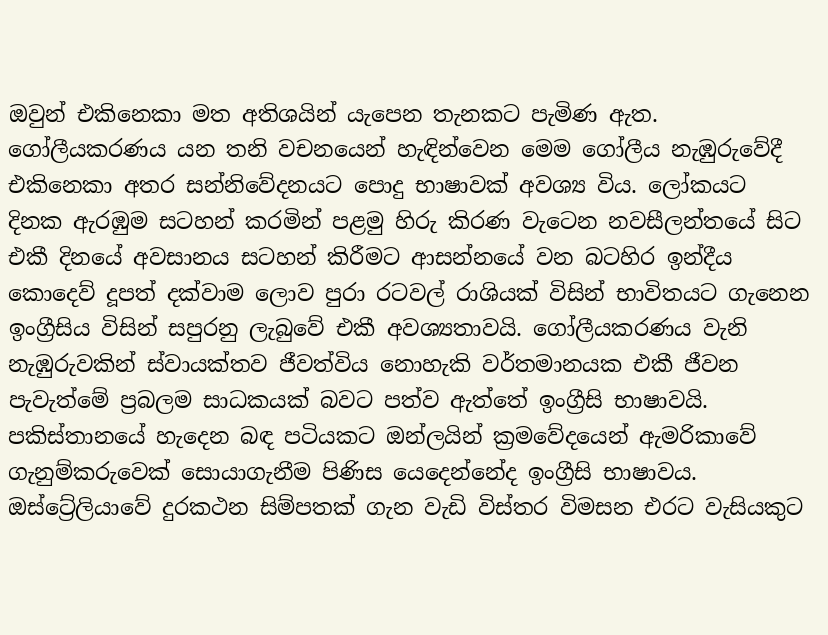ඔවුන් එකිනෙකා මත අතිශයින් යැපෙන තැනකට පැමිණ ඇත. ගෝලීයකරණය යන තනි වචනයෙන් හැඳින්වෙන මෙම ගෝලීය නැඹුරුවේදී එකිනෙකා අතර සන්නිවේදනයට පොදු භාෂාවක් අවශ්‍ය විය. ලෝකයට දිනක ඇරඹුම සටහන් කරමින් පළමු හිරු කිරණ වැටෙන නවසීලන්තයේ සිට එකී දිනයේ අවසානය සටහන් කිරීමට ආසන්නයේ වන බටහිර ඉන්දීය කොදෙව් දූපත් දක්වාම ලොව පුරා රටවල් රාශියක් විසින් භාවිතයට ගැනෙන ඉංග්‍රීසිය විසින් සපුරනු ලැබුවේ එකී අවශ්‍යතාවයි. ගෝලීයකරණය වැනි නැඹුරුවකින් ස්වායක්තව ජීවත්විය නොහැකි වර්තමානයක එකී ජීවන පැවැත්මේ ප්‍රබලම සාධකයක් බවට පත්ව ඇත්තේ ඉංග්‍රීසි භාෂාවයි. පකිස්තානයේ හැදෙන බඳ පටියකට ඔන්ලයින් ක්‍රමවේදයෙන් ඇමරිකාවේ ගැනුම්කරුවෙක් සොයාගැනීම පිණිස යෙදෙන්නේද ඉංග්‍රීසි භාෂාවය. ඔස්ට්‍රේලියාවේ දුරකථන සිම්පතක් ගැන වැඩි විස්තර විමසන එරට වැසියකුට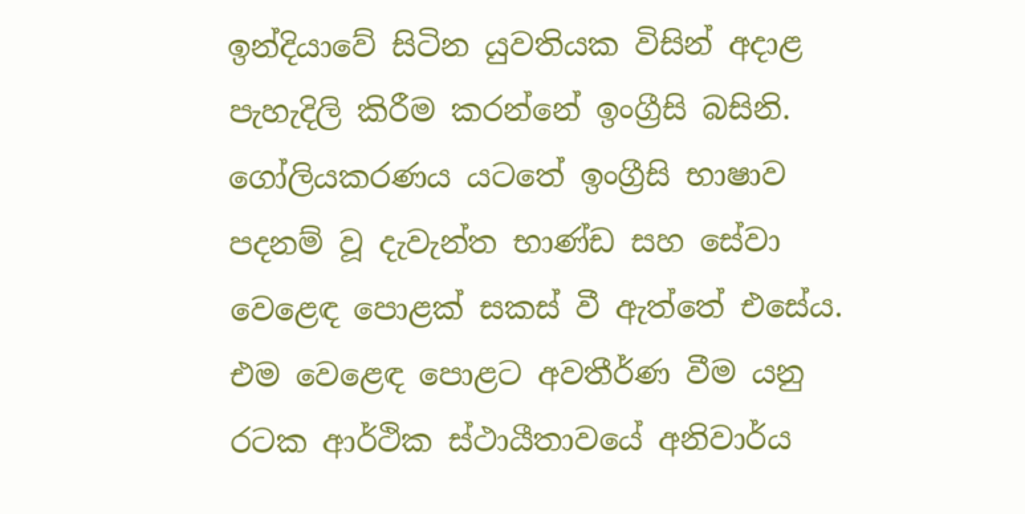ඉන්දියාවේ සිටින යුවතියක විසින් අදාළ පැහැදිලි කිරීම කරන්නේ ඉංග්‍රීසි බසිනි. ගෝලියකරණය යටතේ ඉංග්‍රීසි භාෂාව පදනම් වූ දැවැන්ත භාණ්ඩ සහ සේවා වෙළෙඳ පොළක් සකස් වී ඇත්තේ එසේය. එම වෙළෙඳ පොළට අවතීර්ණ වීම යනු රටක ආර්ථික ස්ථායීතාවයේ අනිවාර්ය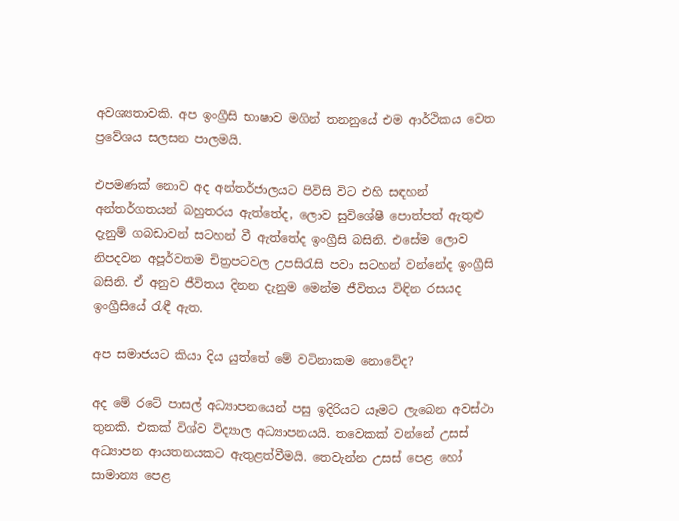අවශ්‍යතාවකි. අප ඉංග්‍රීසි භාෂාව මගින් තනනුයේ එම ආර්ථිකය වෙත ප්‍රවේශය සලසන පාලමයි.

එපමණක් නොව අද අන්තර්ජාලයට පිවිසි විට එහි සඳහන් අන්තර්ගතයන් බහුතරය ඇත්තේද, ලොව සුවිශේෂී පොත්පත් ඇතුළු දැනුම් ගබඩාවන් සටහන් වී ඇත්තේද ඉංග්‍රීසි බසිනි. එසේම ලොව නිපදවන අපූර්වතම චිත්‍රපටවල උපසිරැසි පවා සටහන් වන්නේද ඉංග්‍රීසි බසිනි. ඒ අනුව ජීවිතය දිනන දැනුම මෙන්ම ජීවිතය විඳින රසයද ඉංග්‍රීසියේ රැඳී ඇත.

අප සමාජයට කියා දිය යුත්තේ මේ වටිනාකම නොවේද?

අද මේ රටේ පාසල් අධ්‍යාපනයෙන් පසු ඉදිරියට යෑමට ලැබෙන අවස්ථා තුනකි. එකක් විශ්ව විද්‍යාල අධ්‍යාපනයයි. තවෙකක් වන්නේ උසස් අධ්‍යාපන ආයතනයකට ඇතුළත්වීමයි. තෙවැන්න උසස් පෙළ හෝ සාමාන්‍ය පෙළ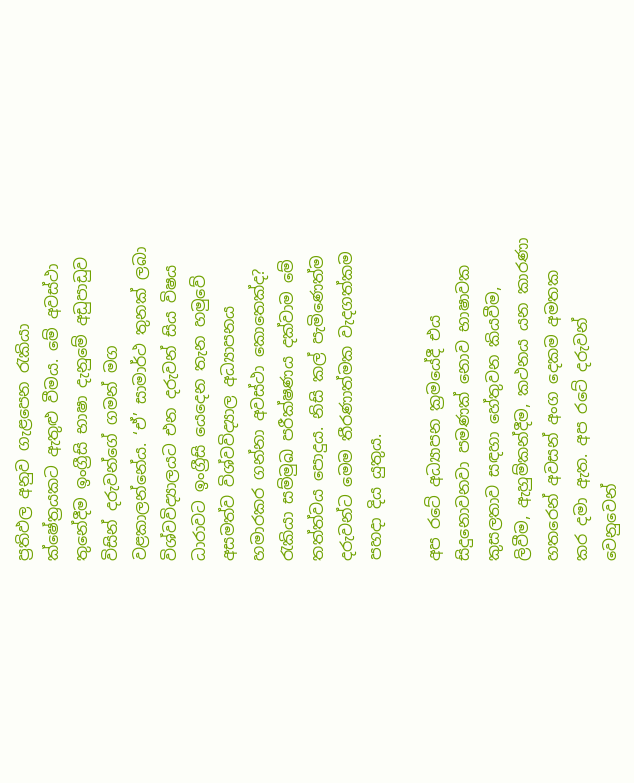ප්‍රතිඵල අනුව ගැළපෙන රැකියා ක්ෂේත්‍රයකට ඇතුළු වීමය. මේ අවස්ථා තුනේදීම ඉංග්‍රීසි භාෂා දැනුමේ අඩුපාඩුව විසින් දරුවන්ගේ ගමන් මග වළකාලන්නේය. ‘ඒ’ සාමාර්ථ තුනක් ලබා විශ්වවිද්‍යාලයට එන දරුවන් සිය විෂය ධාරාවට ඉංග්‍රීසි යෙදෙන තැන හමුවේ අසමත්ව විශ්වවිද්‍යාල අධ්‍යාපනය හමාරකර ගන්නා අවස්ථා කොතෙක්ද? රැකියා සම්මුඛ පරීක්ෂණය දක්වාම මේ තත්ත්වය පොදුය. නිසි කල් පැමිණෙත්ම දරුවන්ට මෙම තීරණාත්මක වැදගත්කම පහදා දිය යුතුය.

අප රටේ අධ්‍යාපන ක්‍රමයේදී එය සිදුනොවනවා පමණක් නොව භාෂාවක කුසලතාව සඳහා හේතුවන කියවීම, ලිවීම, ඇහුම්කන්දීම, කථනය යන කාරණා හතරෙන් අවසන් අංග දෙකම අමතක කර දමා ඇත. අප රටේ දරුවන් වෙනුවෙන්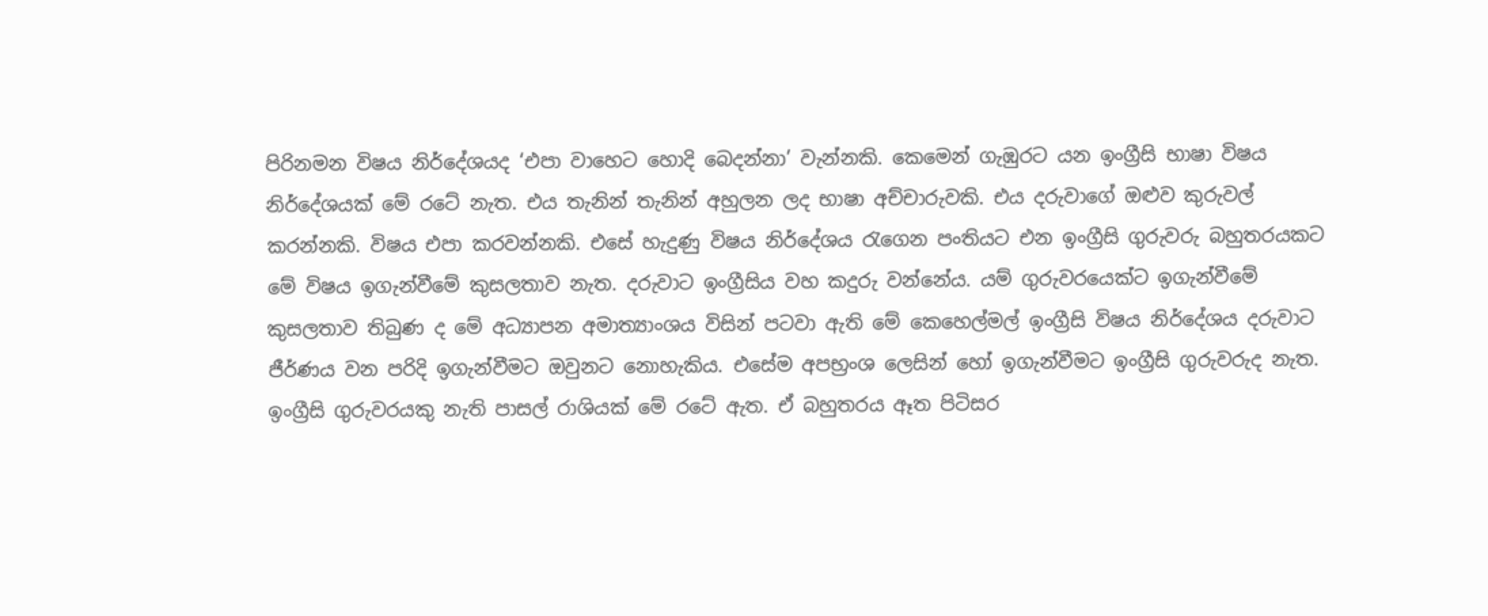පිරිනමන විෂය නිර්දේශයද ‘එපා වාහෙට හොදි බෙදන්නා’ වැන්නකි. කෙමෙන් ගැඹුරට යන ඉංග්‍රීසි භාෂා විෂය නිර්දේශයක් මේ රටේ නැත. එය තැනින් තැනින් අහුලන ලද භාෂා අච්චාරුවකි. එය දරුවාගේ ඔළුව කුරුවල් කරන්නකි. විෂය එපා කරවන්නකි. එසේ හැදුණු විෂය නිර්දේශය රැගෙන පංතියට එන ඉංග්‍රීසි ගුරුවරු බහුතරයකට මේ විෂය ඉගැන්වීමේ කුසලතාව නැත. දරුවාට ඉංග්‍රීසිය වහ කදුරු වන්නේය. යම් ගුරුවරයෙක්ට ඉගැන්වීමේ කුසලතාව තිබුණ ද මේ අධ්‍යාපන අමාත්‍යාංශය විසින් පටවා ඇති මේ කෙහෙල්මල් ඉංග්‍රීසි විෂය නිර්දේශය දරුවාට ජීර්ණය වන පරිදි ඉගැන්වීමට ඔවුනට නොහැකිය. එසේම අපභ්‍රංශ ලෙසින් හෝ ඉගැන්වීමට ඉංග්‍රීසි ගුරුවරුද නැත. ඉංග්‍රීසි ගුරුවරයකු නැති පාසල් රාශියක් මේ රටේ ඇත. ඒ බහුතරය ඈත පිටිසර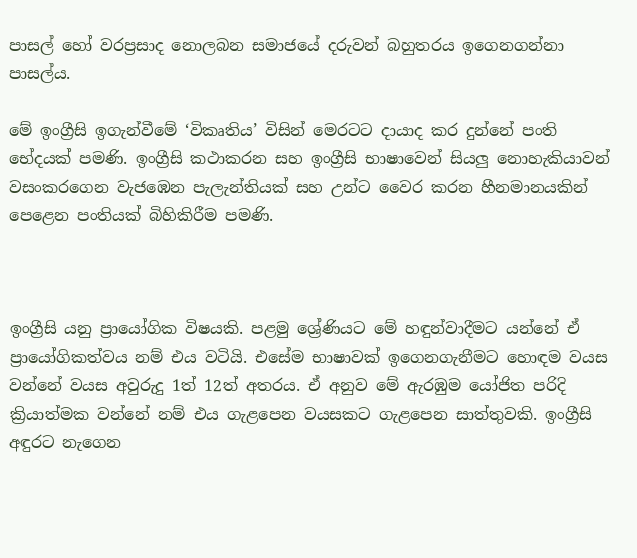පාසල් හෝ වරප්‍රසාද නොලබන සමාජයේ දරුවන් බහුතරය ඉගෙනගන්නා පාසල්ය.

මේ ඉංග්‍රීසි ඉගැන්වීමේ ‘විකෘතිය’ විසින් මෙරටට දායාද කර දුන්නේ පංති භේදයක් පමණි. ඉංග්‍රීසි කථාකරන සහ ඉංග්‍රීසි භාෂාවෙන් සියලු නොහැකියාවන් වසංකරගෙන වැජඹෙන පැලැන්තියක් සහ උන්ට වෛර කරන හීනමානයකින් පෙළෙන පංතියක් බිහිකිරීම පමණි.



ඉංග්‍රීසි යනු ප්‍රායෝගික විෂයකි. පළමු ශ්‍රේණියට මේ හඳුන්වාදීමට යන්නේ ඒ ප්‍රායෝගිකත්වය නම් එය වටියි. එසේම භාෂාවක් ඉගෙනගැනීමට හොඳම වයස වන්නේ වයස අවුරුදු 1ත් 12ත් අතරය. ඒ අනුව මේ ඇරඹුම යෝජිත පරිදි ක්‍රියාත්මක වන්නේ නම් එය ගැළපෙන වයසකට ගැළපෙන සාත්තුවකි. ඉංග්‍රීසි අඳුරට නැගෙන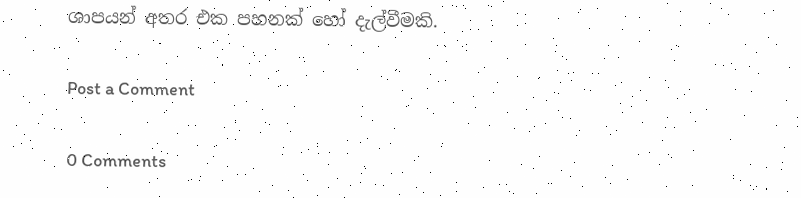ශාපයන් අතර එක පහනක් හෝ දැල්වීමකි.

Post a Comment

0 Comments